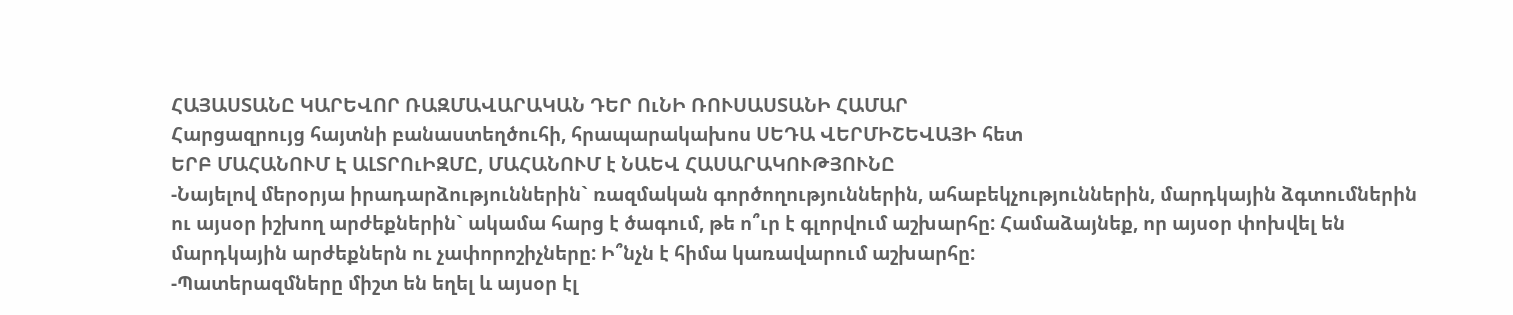ՀԱՅԱՍՏԱՆԸ ԿԱՐԵՎՈՐ ՌԱԶՄԱՎԱՐԱԿԱՆ ԴԵՐ ՈւՆԻ ՌՈՒՍԱՍՏԱՆԻ ՀԱՄԱՐ
Հարցազրույց հայտնի բանաստեղծուհի, հրապարակախոս ՍԵԴԱ ՎԵՐՄԻՇԵՎԱՅԻ հետ
ԵՐԲ ՄԱՀԱՆՈՒՄ Է ԱԼՏՐՈւԻԶՄԸ, ՄԱՀԱՆՈՒՄ է ՆԱԵՎ ՀԱՍԱՐԱԿՈՒԹՅՈՒՆԸ
-Նայելով մերօրյա իրադարձություններին` ռազմական գործողություններին, ահաբեկչություններին, մարդկային ձգտումներին ու այսօր իշխող արժեքներին` ակամա հարց է ծագում, թե ո՞ւր է գլորվում աշխարհը: Համաձայնեք, որ այսօր փոխվել են մարդկային արժեքներն ու չափորոշիչները: Ի՞նչն է հիմա կառավարում աշխարհը:
-Պատերազմները միշտ են եղել և այսօր էլ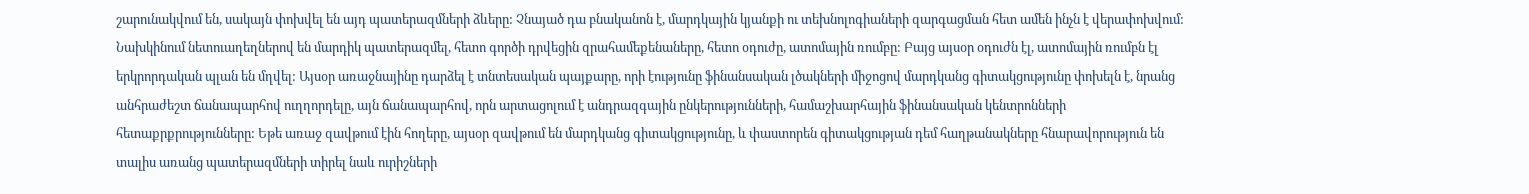շարունակվում են, սակայն փոխվել են այդ պատերազմների ձևերը: Չնայած դա բնականոն է, մարդկային կյանքի ու տեխնոլոգիաների զարգացման հետ ամեն ինչն է վերափոխվում: Նախկինում նետուաղեղներով են մարդիկ պատերազմել, հետո գործի դրվեցին զրահամեքենաները, հետո օդուժը, ատոմային ռումբը: Բայց այսօր օդուժն էլ, ատոմային ռումբն էլ երկրորդական պլան են մղվել: Այսօր առաջնայինը դարձել է տնտեսական պայքարը, որի էությունը ֆինանսական լծակների միջոցով մարդկանց գիտակցությունը փոխելն է, նրանց անհրաժեշտ ճանապարհով ուղղորդելը, այն ճանապարհով, որն արտացոլում է անդրազգային ընկերությունների, համաշխարհային ֆինանսական կենտրոնների հետաքրքրությունները: Եթե առաջ զավթում էին հողերը, այսօր զավթում են մարդկանց գիտակցությունը, և փաստորեն գիտակցության դեմ հաղթանակները հնարավորություն են տալիս առանց պատերազմների տիրել նաև ուրիշների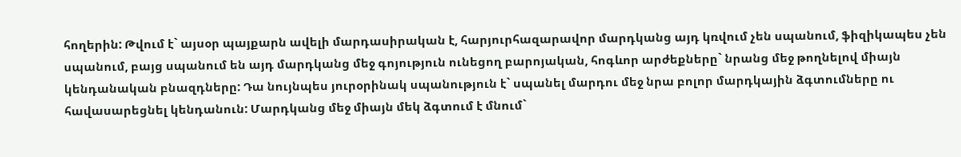հողերին: Թվում է` այսօր պայքարն ավելի մարդասիրական է, հարյուրհազարավոր մարդկանց այդ կռվում չեն սպանում, ֆիզիկապես չեն սպանում, բայց սպանում են այդ մարդկանց մեջ գոյություն ունեցող բարոյական, հոգևոր արժեքները` նրանց մեջ թողնելով միայն կենդանական բնազդները: Դա նույնպես յուրօրինակ սպանություն է` սպանել մարդու մեջ նրա բոլոր մարդկային ձգտումները ու հավասարեցնել կենդանուն: Մարդկանց մեջ միայն մեկ ձգտում է մնում`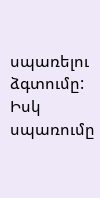սպառելու ձգտումը: Իսկ սպառումը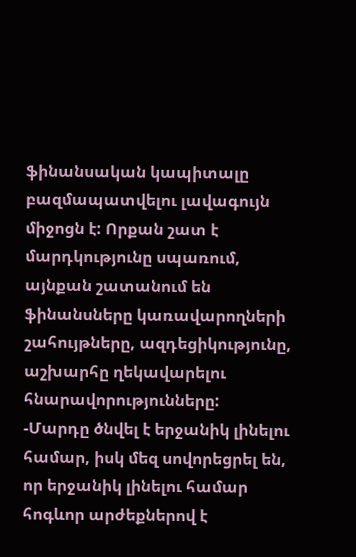ֆինանսական կապիտալը բազմապատվելու լավագույն միջոցն է: Որքան շատ է մարդկությունը սպառում, այնքան շատանում են ֆինանսները կառավարողների շահույթները, ազդեցիկությունը, աշխարհը ղեկավարելու հնարավորությունները:
-Մարդը ծնվել է երջանիկ լինելու համար, իսկ մեզ սովորեցրել են, որ երջանիկ լինելու համար հոգևոր արժեքներով է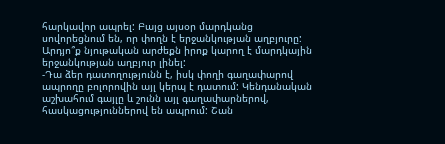հարկավոր ապրել: Բայց այսօր մարդկանց սովորեցնում են, որ փողն է երջանկության աղբյուրը: Արդյո՞ք նյութական արժեքն իրոք կարող է մարդկային երջանկության աղբյուր լինել:
-Դա ձեր դատողությունն է, իսկ փողի գաղափարով ապրողը բոլորովին այլ կերպ է դատում: Կենդանական աշխահում գայլը և շունն այլ գաղափարներով, հասկացություններով են ապրում: Շան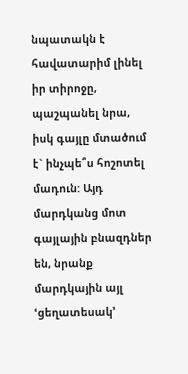նպատակն է հավատարիմ լինել իր տիրոջը, պաշպանել նրա, իսկ գայլը մտածում է` ինչպե՞ս հոշոտել մադուն: Այդ մարդկանց մոտ գայլային բնազդներ են, նրանք մարդկային այլ ՙցեղատեսակ՚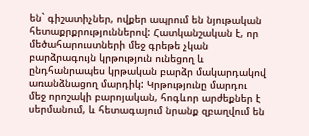են` գիշատիչներ, ովքեր ապրում են նյութական հետաքրքրություններով: Հատկանշական է, որ մեծահարուստների մեջ գրեթե չկան բարձրագույն կրթություն ունեցող և ընդհանրապես կրթական բարձր մակարդակով առանձնացող մարդիկ: Կրթությունը մարդու մեջ որոշակի բարոյական, հոգևոր արժեքներ է սերմանում, և հետագայում նրանք զբաղվում են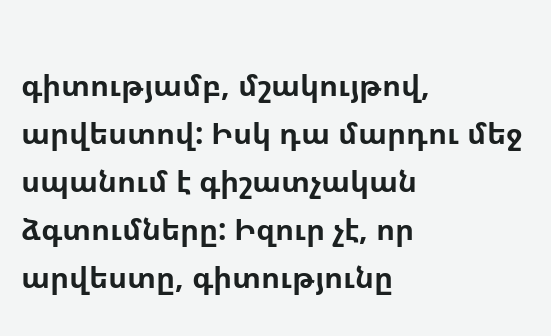գիտությամբ, մշակույթով, արվեստով: Իսկ դա մարդու մեջ սպանում է գիշատչական ձգտումները: Իզուր չէ, որ արվեստը, գիտությունը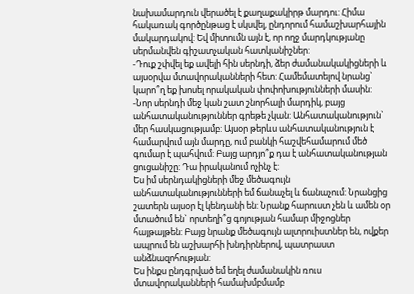նախամարդուն վերածել է քաղաքակիրթ մարդու: Հիմա հակառակ գործընթաց է սկսվել, ընդորում համաշխարհային մակարդակով: Եվ միտումն այն է, որ ողջ մարդկությանը սերմանվեն գիշատչական հատկանիշներ:
-Դուք շփվել եք ավելի հին սերնդի, ձեր ժամանակակիցների և այսօրվա մտավորականների հետ: Համեմատելով նրանց` կարո՞ղ եք խոսել որակական փոփոխությունների մասին:
-Նոր սերնդի մեջ կան շատ շնորհալի մարդիկ, բայց անհատականություններ գրեթե չկան: Անհատականություն` մեր հասկացությամբ: Այսօր թերևս անհատականություն է համարվում այն մարդը, ում բանկի հաշվեհամարում մեծ գումար է պահվում: Բայց արդյո՞ք դա է անհատականության ցուցանիշը: Դա իրականում ոչինչ է:
Ես իմ սերնդակիցների մեջ մեծագույն անհատականությունների եմ ճանաչել և ճանաչում: Նրանցից շատերն այսօր էլ կենդանի են: Նրանք հարուստ չեն և ամեն օր մտածում են` որտեղի՞ց գոյության համար միջոցներ հայթայթեն: Բայց նրանք մեծագույն ալտրուիստներ են, ովքեր ապրում են աշխարհի խնդիրներով, պատրաստ անձնազոհության:
Ես ինքս ընդգրված եմ եղել ժամանակին ռուս մտավորականների համախմբմամբ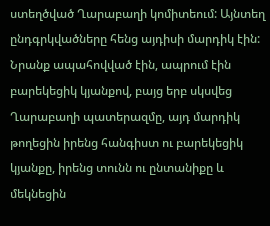ստեղծված Ղարաբաղի կոմիտեում: Այնտեղ ընդգրկվածները հենց այդիսի մարդիկ էին: Նրանք ապահովված էին, ապրում էին բարեկեցիկ կյանքով, բայց երբ սկսվեց Ղարաբաղի պատերազմը, այդ մարդիկ թողեցին իրենց հանգիստ ու բարեկեցիկ կյանքը, իրենց տունն ու ընտանիքը և մեկնեցին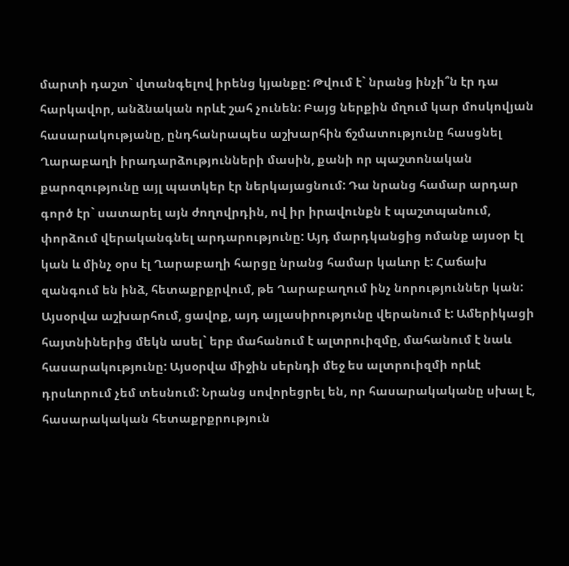մարտի դաշտ` վտանգելով իրենց կյանքը: Թվում է` նրանց ինչի՞ն էր դա հարկավոր, անձնական որևէ շահ չունեն: Բայց ներքին մղում կար մոսկովյան հասարակությանը, ընդհանրապես աշխարհին ճշմատությունը հասցնել Ղարաբաղի իրադարձությունների մասին, քանի որ պաշտոնական քարոզությունը այլ պատկեր էր ներկայացնում: Դա նրանց համար արդար գործ էր` սատարել այն ժողովրդին, ով իր իրավունքն է պաշտպանում, փորձում վերականգնել արդարությունը: Այդ մարդկանցից ոմանք այսօր էլ կան և մինչ օրս էլ Ղարաբաղի հարցը նրանց համար կաևոր է: Հաճախ զանգում են ինձ, հետաքրքրվում, թե Ղարաբաղում ինչ նորություններ կան:
Այսօրվա աշխարհում, ցավոք, այդ այլասիրությունը վերանում է: Ամերիկացի հայտնիներից մեկն ասել` երբ մահանում է ալտրուիզմը, մահանում է նաև հասարակությունը: Այսօրվա միջին սերնդի մեջ ես ալտրուիզմի որևէ դրսևորում չեմ տեսնում: Նրանց սովորեցրել են, որ հասարակականը սխալ է, հասարակական հետաքրքրություն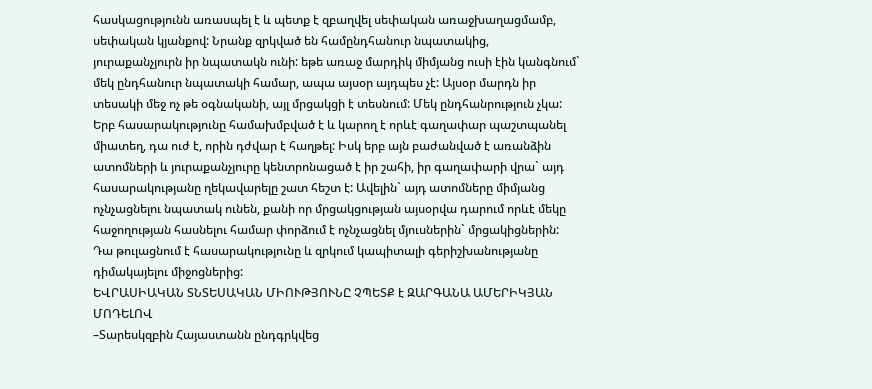հասկացությունն առասպել է և պետք է զբաղվել սեփական առաջխաղացմամբ, սեփական կյանքով: Նրանք զրկված են համընդհանուր նպատակից, յուրաքանչյուրն իր նպատակն ունի: եթե առաջ մարդիկ միմյանց ուսի էին կանգնում` մեկ ընդհանուր նպատակի համար, ապա այսօր այդպես չէ: Այսօր մարդն իր տեսակի մեջ ոչ թե օգնականի, այլ մրցակցի է տեսնում: Մեկ ընդհանրություն չկա: Երբ հասարակությունը համախմբված է և կարող է որևէ գաղափար պաշտպանել միատեղ, դա ուժ է, որին դժվար է հաղթել: Իսկ երբ այն բաժանված է առանձին ատոմների և յուրաքանչյուրը կենտրոնացած է իր շահի, իր գաղափարի վրա` այդ հասարակությանը ղեկավարելը շատ հեշտ է: Ավելին` այդ ատոմները միմյանց ոչնչացնելու նպատակ ունեն, քանի որ մրցակցության այսօրվա դարում որևէ մեկը հաջողության հասնելու համար փորձում է ոչնչացնել մյուսներին` մրցակիցներին: Դա թուլացնում է հասարակությունը և զրկում կապիտալի գերիշխանությանը դիմակայելու միջոցներից:
ԵՎՐԱՍԻԱԿԱՆ ՏՆՏԵՍԱԿԱՆ ՄԻՈՒԹՅՈՒՆԸ ՉՊԵՏՔ է ԶԱՐԳԱՆԱ ԱՄԵՐԻԿՅԱՆ ՄՈԴԵԼՈՎ
–Տարեսկզբին Հայաստանն ընդգրկվեց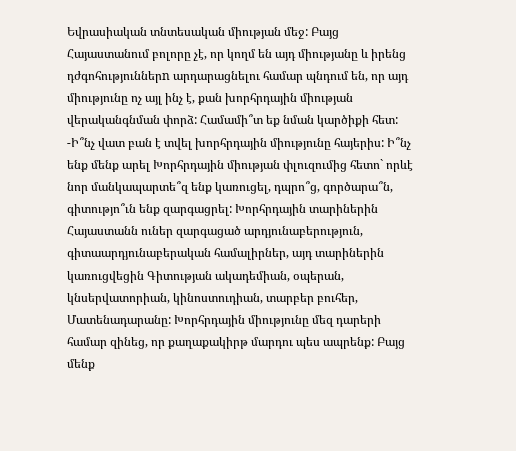Եվրասիական տնտեսական միության մեջ: Բայց Հայաստանում բոլորը չէ, որ կողմ են այդ միությանը և իրենց դժգոհություններn արդարացնելու համար պնդում են, որ այդ միությունը ոչ այլ ինչ է, քան խորհրդային միության վերականգնման փորձ: Համամի՞տ եք նման կարծիքի հետ:
-Ի՞նչ վատ բան է տվել խորհրդային միությունը հայերիս: Ի՞նչ ենք մենք արել Խորհրդային միության փլուզումից հետո` որևէ նոր մանկապարտե՞զ ենք կառուցել, դպրո՞ց, գործարա՞ն, գիտությո՞ւն ենք զարգացրել: Խորհրդային տարիներին Հայաստանն ուներ զարգացած արդյունաբերություն, գիտաարդյունաբերական համալիրներ, այդ տարիներին կառուցվեցին Գիտության ակադեմիան, օպերան, կնսերվատորիան, կինոստուդիան, տարբեր բուհեր, Մատենադարանը: Խորհրդային միությունը մեզ դարերի համար զինեց, որ քաղաքակիրթ մարդու պես ապրենք: Բայց մենք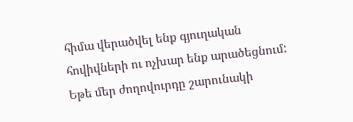հիմա վերածվել ենք գյուղական հովիվների ու ոչխար ենք արածեցնում: Եթե մեր ժողովուրդը շարունակի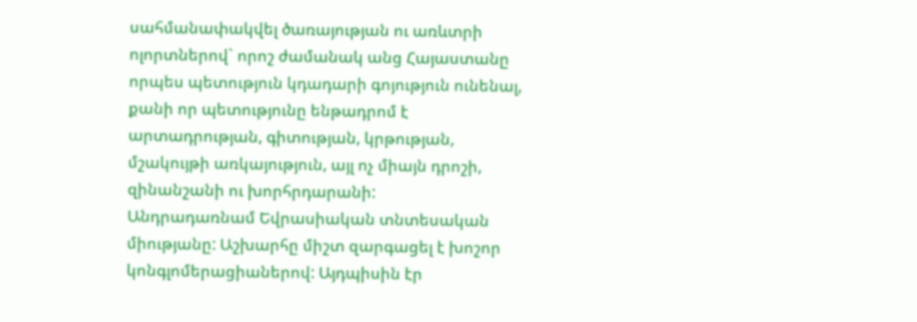սահմանափակվել ծառայության ու առևտրի ոլորտներով` որոշ ժամանակ անց Հայաստանը որպես պետություն կդադարի գոյություն ունենալ, քանի որ պետությունը ենթադրոմ է արտադրության, գիտության, կրթության, մշակույթի առկայություն, այլ ոչ միայն դրոշի, զինանշանի ու խորհրդարանի:
Անդրադառնամ Եվրասիական տնտեսական միությանը: Աշխարհը միշտ զարգացել է խոշոր կոնգլոմերացիաներով: Այդպիսին էր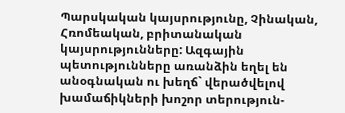Պարսկական կայսրությունը, Չինական, Հռոմեական, բրիտանական կայսրությունները: Ազգային պետությունները առանձին եղել են անօգնական ու խեղճ` վերածվելով խամաճիկների խոշոր տերություն-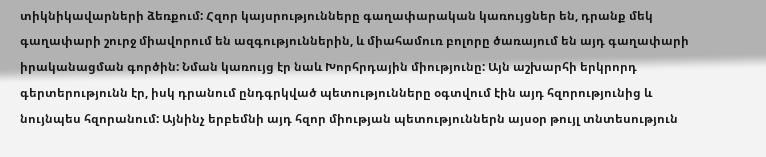տիկնիկավարների ձեռքում: Հզոր կայսրությունները գաղափարական կառույցներ են, դրանք մեկ գաղափարի շուրջ միավորում են ազգություններին, և միահամուռ բոլորը ծառայում են այդ գաղափարի իրականացման գործին: Նման կառույց էր նաև Խորհրդային միությունը: Այն աշխարհի երկրորդ գերտերությունն էր, իսկ դրանում ընդգրկված պետությունները օգտվում էին այդ հզորությունից և նույնպես հզորանում: Այնինչ երբեմնի այդ հզոր միության պետություններն այսօր թույլ տնտեսություն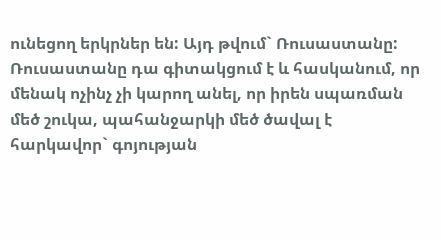ունեցող երկրներ են: Այդ թվում` Ռուսաստանը:
Ռուսաստանը դա գիտակցում է և հասկանում, որ մենակ ոչինչ չի կարող անել, որ իրեն սպառման մեծ շուկա, պահանջարկի մեծ ծավալ է հարկավոր` գոյության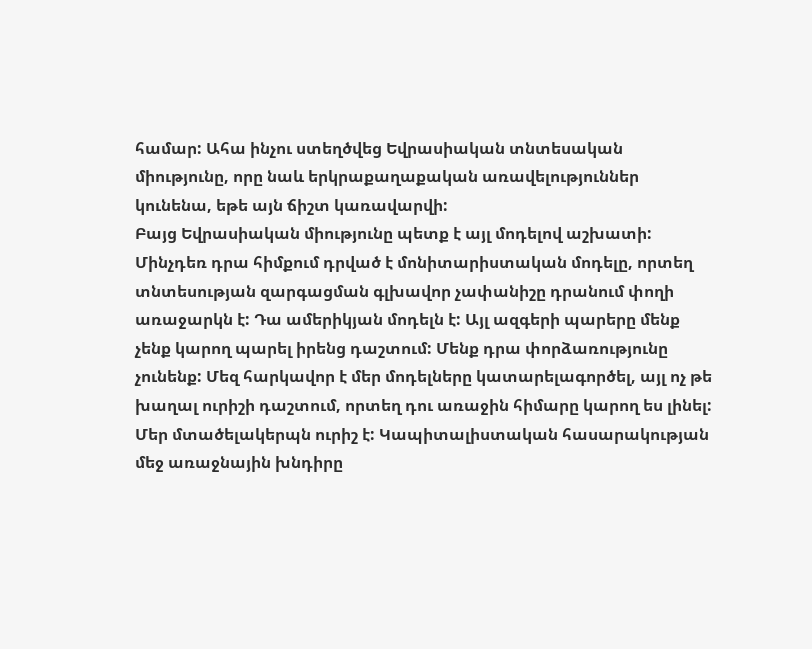համար: Ահա ինչու ստեղծվեց Եվրասիական տնտեսական միությունը, որը նաև երկրաքաղաքական առավելություններ կունենա, եթե այն ճիշտ կառավարվի:
Բայց Եվրասիական միությունը պետք է այլ մոդելով աշխատի: Մինչդեռ դրա հիմքում դրված է մոնիտարիստական մոդելը, որտեղ տնտեսության զարգացման գլխավոր չափանիշը դրանում փողի առաջարկն է: Դա ամերիկյան մոդելն է: Այլ ազգերի պարերը մենք չենք կարող պարել իրենց դաշտում: Մենք դրա փորձառությունը չունենք: Մեզ հարկավոր է մեր մոդելները կատարելագործել, այլ ոչ թե խաղալ ուրիշի դաշտում, որտեղ դու առաջին հիմարը կարող ես լինել: Մեր մտածելակերպն ուրիշ է: Կապիտալիստական հասարակության մեջ առաջնային խնդիրը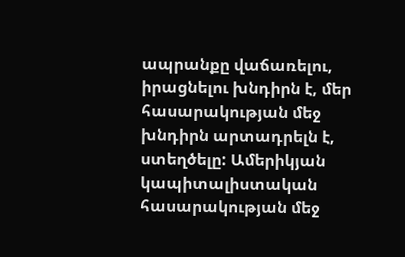ապրանքը վաճառելու, իրացնելու խնդիրն է, մեր հասարակության մեջ խնդիրն արտադրելն է, ստեղծելը: Ամերիկյան կապիտալիստական հասարակության մեջ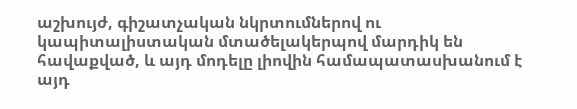աշխույժ, գիշատչական նկրտումներով ու կապիտալիստական մտածելակերպով մարդիկ են հավաքված, և այդ մոդելը լիովին համապատասխանում է այդ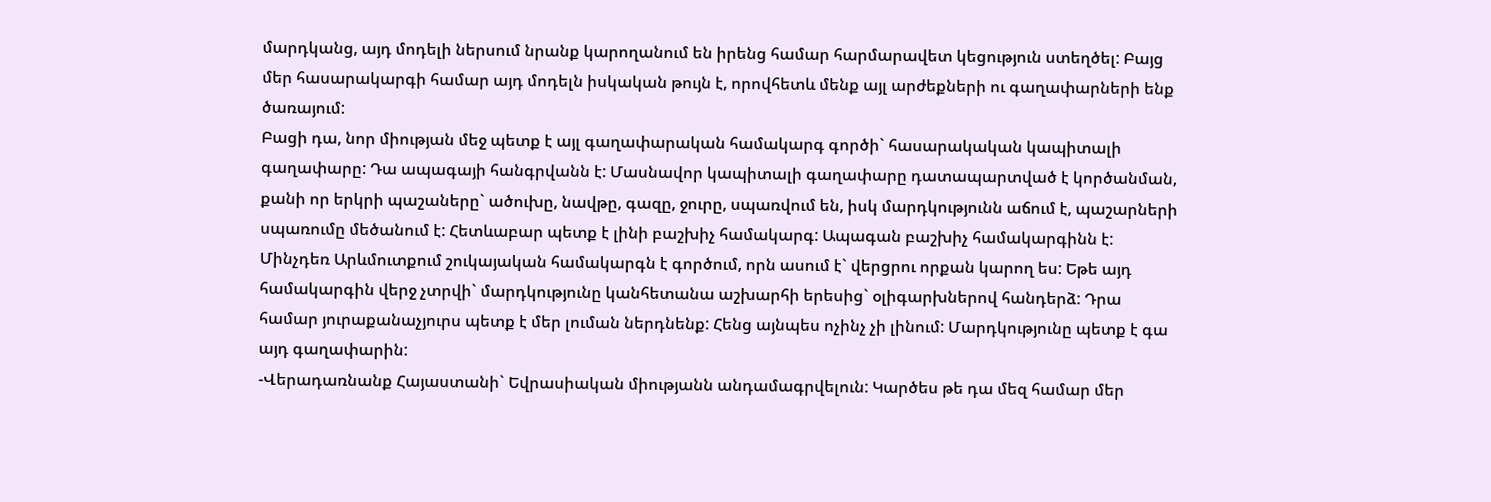մարդկանց, այդ մոդելի ներսում նրանք կարողանում են իրենց համար հարմարավետ կեցություն ստեղծել: Բայց մեր հասարակարգի համար այդ մոդելն իսկական թույն է, որովհետև մենք այլ արժեքների ու գաղափարների ենք ծառայում:
Բացի դա, նոր միության մեջ պետք է այլ գաղափարական համակարգ գործի` հասարակական կապիտալի գաղափարը: Դա ապագայի հանգրվանն է: Մասնավոր կապիտալի գաղափարը դատապարտված է կործանման, քանի որ երկրի պաշաները` ածուխը, նավթը, գազը, ջուրը, սպառվում են, իսկ մարդկությունն աճում է, պաշարների սպառումը մեծանում է: Հետևաբար պետք է լինի բաշխիչ համակարգ: Ապագան բաշխիչ համակարգինն է: Մինչդեռ Արևմուտքում շուկայական համակարգն է գործում, որն ասում է` վերցրու որքան կարող ես: Եթե այդ համակարգին վերջ չտրվի` մարդկությունը կանհետանա աշխարհի երեսից` օլիգարխներով հանդերձ: Դրա համար յուրաքանաչյուրս պետք է մեր լուման ներդնենք: Հենց այնպես ոչինչ չի լինում: Մարդկությունը պետք է գա այդ գաղափարին:
-Վերադառնանք Հայաստանի` Եվրասիական միությանն անդամագրվելուն: Կարծես թե դա մեզ համար մեր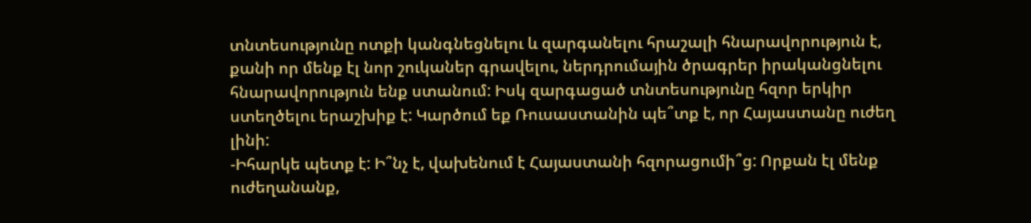տնտեսությունը ոտքի կանգնեցնելու և զարգանելու հրաշալի հնարավորություն է, քանի որ մենք էլ նոր շուկաներ գրավելու, ներդրումային ծրագրեր իրականցնելու հնարավորություն ենք ստանում: Իսկ զարգացած տնտեսությունը հզոր երկիր ստեղծելու երաշխիք է: Կարծում եք Ռուսաստանին պե՞տք է, որ Հայաստանը ուժեղ լինի:
-Իհարկե պետք է: Ի՞նչ է, վախենում է Հայաստանի հզորացումի՞ց: Որքան էլ մենք ուժեղանանք,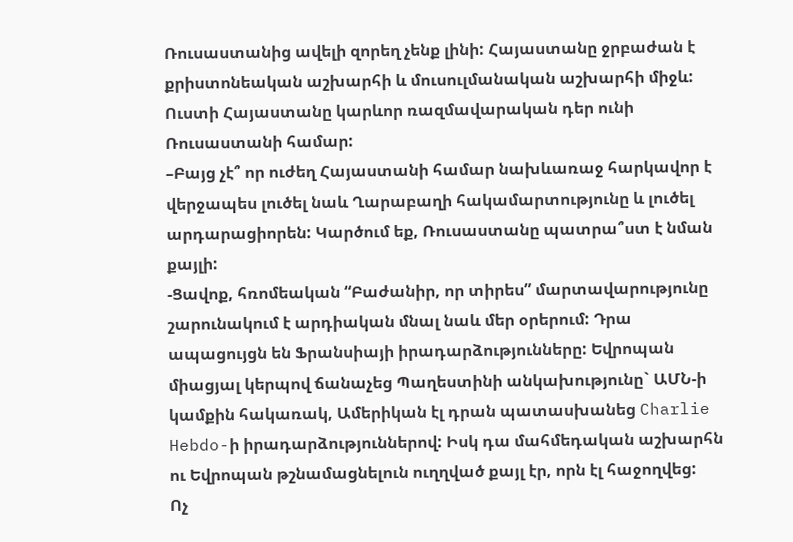Ռուսաստանից ավելի զորեղ չենք լինի: Հայաստանը ջրբաժան է քրիստոնեական աշխարհի և մուսուլմանական աշխարհի միջև: Ուստի Հայաստանը կարևոր ռազմավարական դեր ունի Ռուսաստանի համար:
–Բայց չէ՞ որ ուժեղ Հայաստանի համար նախևառաջ հարկավոր է վերջապես լուծել նաև Ղարաբաղի հակամարտությունը և լուծել արդարացիորեն: Կարծում եք, Ռուսաստանը պատրա՞ստ է նման քայլի:
-Ցավոք, հռոմեական “Բաժանիր, որ տիրես” մարտավարությունը շարունակում է արդիական մնալ նաև մեր օրերում: Դրա ապացույցն են Ֆրանսիայի իրադարձությունները: Եվրոպան միացյալ կերպով ճանաչեց Պաղեստինի անկախությունը` ԱՄՆ-ի կամքին հակառակ, Ամերիկան էլ դրան պատասխանեց Charlie Hebdo-ի իրադարձություններով: Իսկ դա մահմեդական աշխարհն ու Եվրոպան թշնամացնելուն ուղղված քայլ էր, որն էլ հաջողվեց:
Ոչ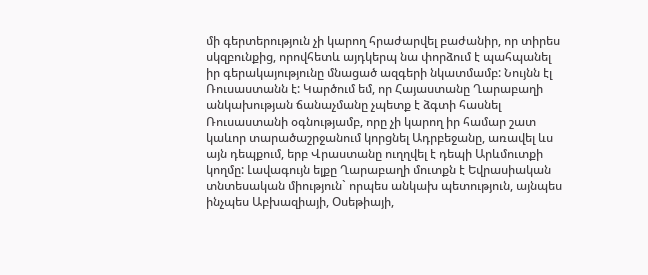մի գերտերություն չի կարող հրաժարվել բաժանիր, որ տիրես սկզբունքից, որովհետև այդկերպ նա փորձում է պահպանել իր գերակայությունը մնացած ազգերի նկատմամբ: Նույնն էլ Ռուսաստանն է: Կարծում եմ, որ Հայաստանը Ղարաբաղի անկախության ճանաչմանը չպետք է ձգտի հասնել Ռուսաստանի օգնությամբ, որը չի կարող իր համար շատ կաևոր տարածաշրջանում կորցնել Ադրբեջանը, առավել ևս այն դեպքում, երբ Վրաստանը ուղղվել է դեպի Արևմուտքի կողմը: Լավագույն ելքը Ղարաբաղի մուտքն է Եվրասիական տնտեսական միություն` որպես անկախ պետություն, այնպես ինչպես Աբխազիայի, Օսեթիայի,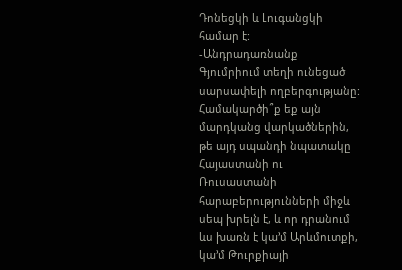Դոնեցկի և Լուգանցկի համար է:
-Անդրադառնանք Գյումրիում տեղի ունեցած սարսափելի ողբերգությանը: Համակարծի՞ք եք այն մարդկանց վարկածներին, թե այդ սպանդի նպատակը Հայաստանի ու Ռուսաստանի հարաբերությունների միջև սեպ խրելն է, և որ դրանում ևս խառն է կա’մ Արևմուտքի, կա’մ Թուրքիայի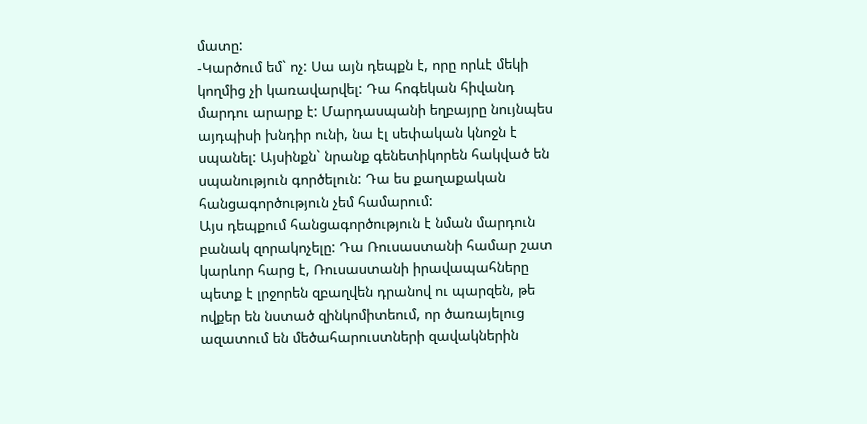մատը:
-Կարծում եմ` ոչ: Սա այն դեպքն է, որը որևէ մեկի կողմից չի կառավարվել: Դա հոգեկան հիվանդ մարդու արարք է: Մարդասպանի եղբայրը նույնպես այդպիսի խնդիր ունի, նա էլ սեփական կնոջն է սպանել: Այսինքն` նրանք գենետիկորեն հակված են սպանություն գործելուն: Դա ես քաղաքական հանցագործություն չեմ համարում:
Այս դեպքում հանցագործություն է նման մարդուն բանակ զորակոչելը: Դա Ռուսաստանի համար շատ կարևոր հարց է, Ռուսաստանի իրավապահները պետք է լրջորեն զբաղվեն դրանով ու պարզեն, թե ովքեր են նստած զինկոմիտեում, որ ծառայելուց ազատում են մեծահարուստների զավակներին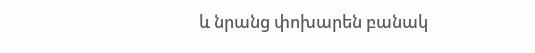և նրանց փոխարեն բանակ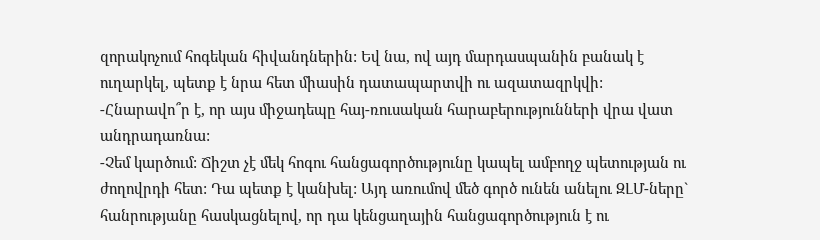զորակոչում հոգեկան հիվանդներին: Եվ նա, ով այդ մարդասպանին բանակ է ուղարկել, պետք է նրա հետ միասին դատապարտվի ու ազատազրկվի:
-Հնարավո՞ր է, որ այս միջադեպը հայ-ռուսական հարաբերությունների վրա վատ անդրադառնա:
-Չեմ կարծում: Ճիշտ չէ մեկ հոգու հանցագործությունը կապել ամբողջ պետության ու ժողովրդի հետ: Դա պետք է կանխել: Այդ առումով մեծ գործ ունեն անելու ԶԼՄ-ները` հանրությանը հասկացնելով, որ դա կենցաղային հանցագործություն է ու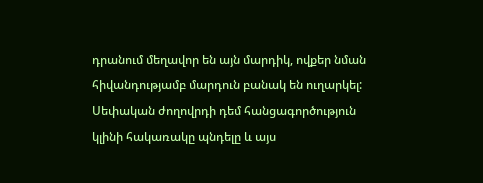դրանում մեղավոր են այն մարդիկ, ովքեր նման հիվանդությամբ մարդուն բանակ են ուղարկել: Սեփական ժողովրդի դեմ հանցագործություն կլինի հակառակը պնդելը և այս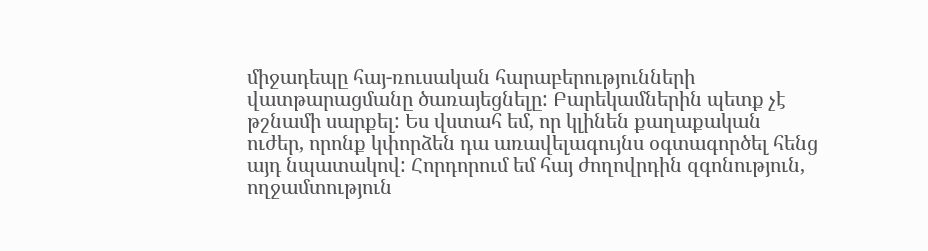միջադեպը հայ-ռուսական հարաբերությունների վատթարացմանը ծառայեցնելը: Բարեկամներին պետք չէ թշնամի սարքել: Ես վստահ եմ, որ կլինեն քաղաքական ուժեր, որոնք կփորձեն դա առավելագույնս օգտագործել հենց այդ նպատակով: Հորդորում եմ հայ ժողովրդին զգոնություն, ողջամտություն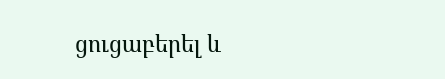ցուցաբերել և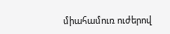միահամուռ ուժերով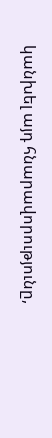կանխել այդ հնարավորությունը,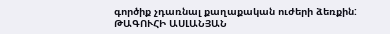գործիք չդառնալ քաղաքական ուժերի ձեռքին:
ԹԱԳՈՒՀԻ ԱՍԼԱՆՅԱՆ